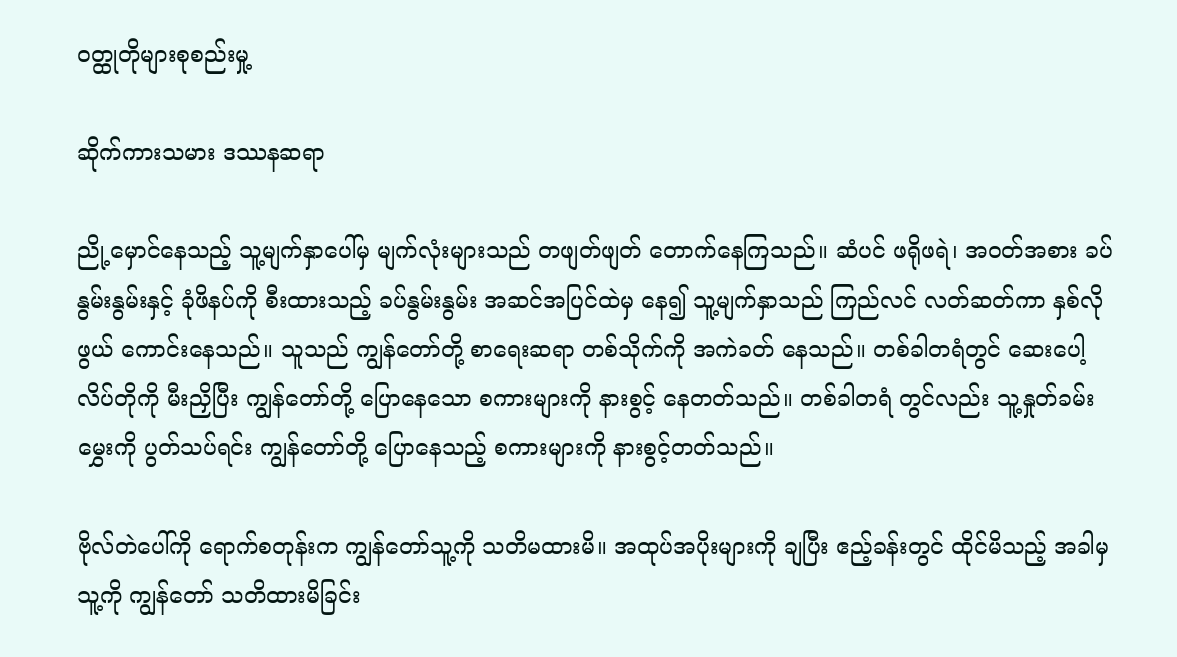ဝတ္ထုတိုများစုစည်းမှု့

ဆိုက်ကားသမား ဒဿနဆရာ

ညို့မှောင်နေသည့် သူ့မျက်နှာပေါ်မှ မျက်လုံးများသည် တဖျတ်ဖျတ် တောက်နေကြသည်။ ဆံပင် ဖရိုဖရဲ၊ အဝတ်အစား ခပ်နွမ်းနွမ်းနှင့် ခုံဖိနပ်ကို စီးထားသည့် ခပ်နွမ်းနွမ်း အဆင်အပြင်ထဲမှ နေ၍ သူ့မျက်နှာသည် ကြည်လင် လတ်ဆတ်ကာ နှစ်လိုဖွယ် ကောင်းနေသည်။ သူသည် ကျွန်တော်တို့ စာရေးဆရာ တစ်သိုက်ကို အကဲခတ် နေသည်။ တစ်ခါတရံတွင် ဆေးပေါ့လိပ်တိုကို မီးညှိပြီး ကျွန်တော်တို့ ပြောနေသော စကားများကို နားစွင့် နေတတ်သည်။ တစ်ခါတရံ တွင်လည်း သူ့နှုတ်ခမ်းမွှေးကို ပွတ်သပ်ရင်း ကျွန်တော်တို့ ပြောနေသည့် စကားများကို နားစွင့်တတ်သည်။

ဗိုလ်တဲပေါ်ကို ရောက်စတုန်းက ကျွန်တော်သူ့ကို သတိမထားမိ။ အထုပ်အပိုးများကို ချပြီး ဧည့်ခန်းတွင် ထိုင်မိသည့် အခါမှ သူ့ကို ကျွန်တော် သတိထားမိခြင်း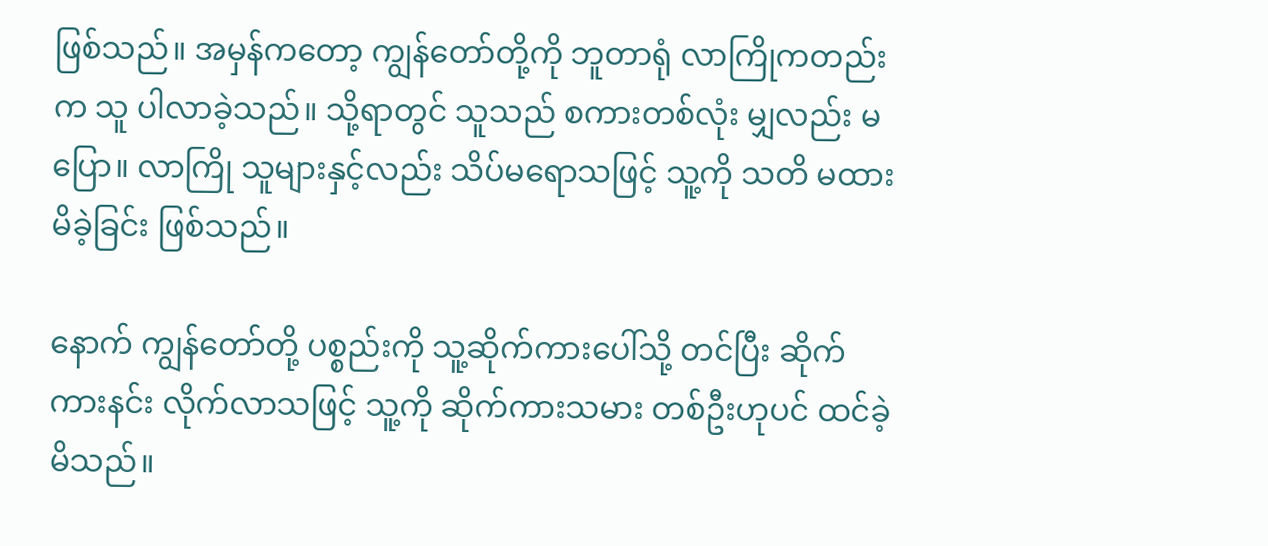ဖြစ်သည်။ အမှန်ကတော့ ကျွန်တော်တို့ကို ဘူတာရုံ လာကြိုကတည်းက သူ ပါလာခဲ့သည်။ သို့ရာတွင် သူသည် စကားတစ်လုံး မျှလည်း မပြော။ လာကြို သူများနှင့်လည်း သိပ်မရောသဖြင့် သူ့ကို သတိ မထားမိခဲ့ခြင်း ဖြစ်သည်။

နောက် ကျွန်တော်တို့ ပစ္စည်းကို သူ့ဆိုက်ကားပေါ်သို့ တင်ပြီး ဆိုက်ကားနင်း လိုက်လာသဖြင့် သူ့ကို ဆိုက်ကားသမား တစ်ဦးဟုပင် ထင်ခဲ့မိသည်။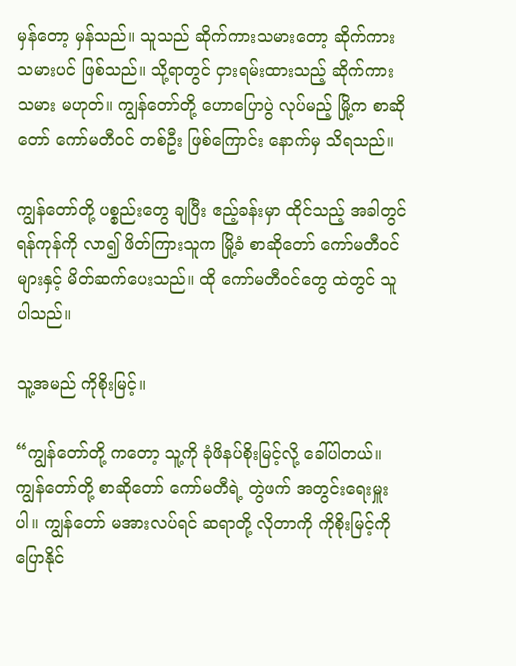မှန်တော့ မှန်သည်။ သူသည် ဆိုက်ကားသမားတော့ ဆိုက်ကားသမားပင် ဖြစ်သည်။ သို့ရာတွင် ငှားရမ်းထားသည့် ဆိုက်ကားသမား မဟုတ်။ ကျွန်တော်တို့ ဟောပြောပွဲ လုပ်မည့် မြို့က စာဆိုတော် ကော်မတီဝင် တစ်ဦး ဖြစ်ကြောင်း နောက်မှ သိရသည်။

ကျွန်တော်တို့ ပစ္စည်းတွေ ချပြီး ဧည့်ခန်းမှာ ထိုင်သည့် အခါတွင် ရန်ကုန်ကို လာ၍ ဖိတ်ကြားသူက မြို့ခံ စာဆိုတော် ကော်မတီဝင်များနှင့် မိတ်ဆက်ပေးသည်။ ထို ကော်မတီဝင်တွေ ထဲတွင် သူ ပါသည်။

သူ့အမည် ကိုစိုးမြင့်။

“ကျွန်တော်တို့ ကတော့ သူ့ကို ခုံဖိနပ်စိုးမြင့်လို့ ခေါ်ပါတယ်။ ကျွန်တော်တို့ စာဆိုတော် ကော်မတီရဲ့ တွဲဖက် အတွင်းရေးမှူးပါ။ ကျွန်တော် မအားလပ်ရင် ဆရာတို့ လိုတာကို ကိုစိုးမြင့်ကို ပြောနိုင်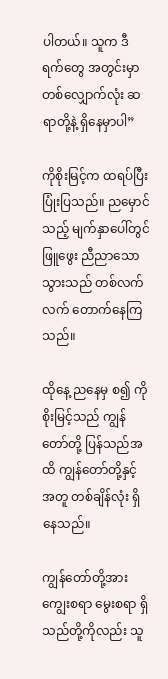ပါတယ်။ သူက ဒီရက်တွေ အတွင်းမှာ တစ်လျှောက်လုံး ဆရာတို့နဲ့ ရှိနေမှာပါ”

ကိုစိုးမြင့်က ထရပ်ပြီး ပြုံးပြသည်။ ညမှောင်သည့် မျက်နှာပေါ်တွင် ဖြူဖွေး ညီညာသော သွားသည် တစ်လက်လက် တောက်နေကြသည်။

ထိုနေ့ ညနေမှ စ၍ ကိုစိုးမြင့်သည် ကျွန်တော်တို့ ပြန်သည်အထိ ကျွန်တော်တို့နှင့် အတူ တစ်ချိန်လုံး ရှိနေသည်။

ကျွန်တော်တို့အား ကျွေးစရာ မွေးစရာ ရှိသည်တို့ကိုလည်း သူ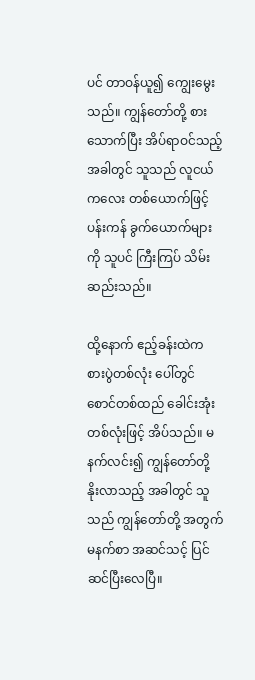ပင် တာဝန်ယူ၍ ကျွေးမွေးသည်။ ကျွန်တော်တို့ စားသောက်ပြီး အိပ်ရာဝင်သည့် အခါတွင် သူသည် လူငယ်ကလေး တစ်ယောက်ဖြင့် ပန်းကန် ခွက်ယောက်များကို သူပင် ကြီးကြပ် သိမ်းဆည်းသည်။

ထို့နောက် ဧည့်ခန်းထဲက စားပွဲတစ်လုံး ပေါ်တွင် စောင်တစ်ထည် ခေါင်းအုံး တစ်လုံးဖြင့် အိပ်သည်။ မနက်လင်း၍ ကျွန်တော်တို့ နိုးလာသည့် အခါတွင် သူသည် ကျွန်တော်တို့ အတွက် မနက်စာ အဆင်သင့် ပြင်ဆင်ပြီးလေပြီ။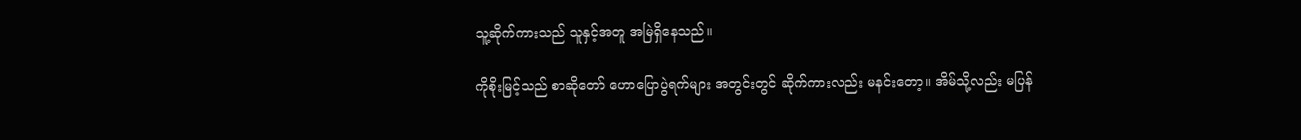သူ့ဆိုက်ကားသည် သူနှင့်အတူ အမြဲရှိနေသည်။

ကိုစိုးမြင့်သည် စာဆိုတော် ဟောပြောပွဲရက်များ အတွင်းတွင် ဆိုက်ကားလည်း မနင်းတော့။ အိမ်သို့လည်း မပြန်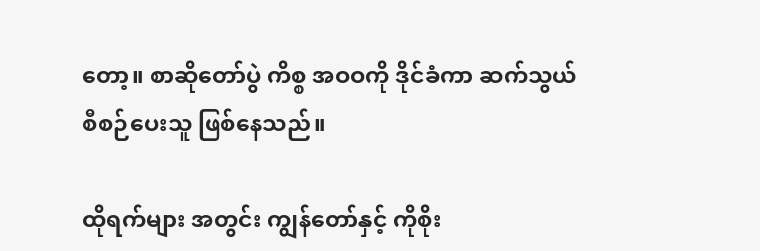တော့။ စာဆိုတော်ပွဲ ကိစ္စ အဝဝကို ဒိုင်ခံကာ ဆက်သွယ် စီစဉ်ပေးသူ ဖြစ်နေသည်။

ထိုရက်များ အတွင်း ကျွန်တော်နှင့် ကိုစိုး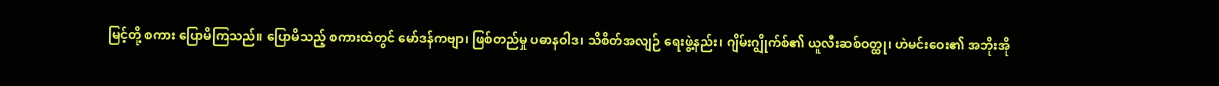မြင့်တို့ စကား ပြောမိကြသည်။ ပြောမိသည့် စကားထဲတွင် မော်ဒန်ကဗျာ၊ ဖြစ်တည်မှု ပဓာနဝါဒ၊ သိစိတ်အလျဉ် ရေးဖွဲ့နည်း၊ ဂျိမ်းဂျွိုက်စ်၏ ယူလီးဆစ်ဝတ္ထု၊ ဟဲမင်းဝေး၏ အဘိုးအို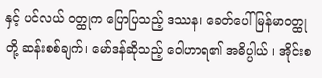နှင့် ပင်လယ် ဝတ္ထုက ပြောပြသည့် ဒဿန၊ ခေတ်ပေါ် မြန်မာဝတ္ထုတို့ ဆန်းစစ်ချက်၊ မော်ဒန်ဆိုသည့် ဝေါဟာရ၏ အဓိပ္ပါယ် ၊ အိုင်းစ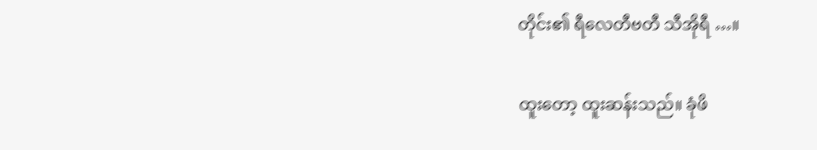တိုင်း၏ ရီလေတီဗတီ သီအိုရီ …။

ထူးတော့ ထူးဆန်းသည်။ ခုံဖိ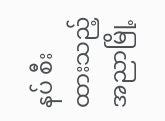နပ် စီးထားသည့် အညာမြို့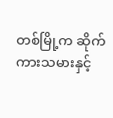တစ်မြို့က ဆိုက်ကားသမားနှင့်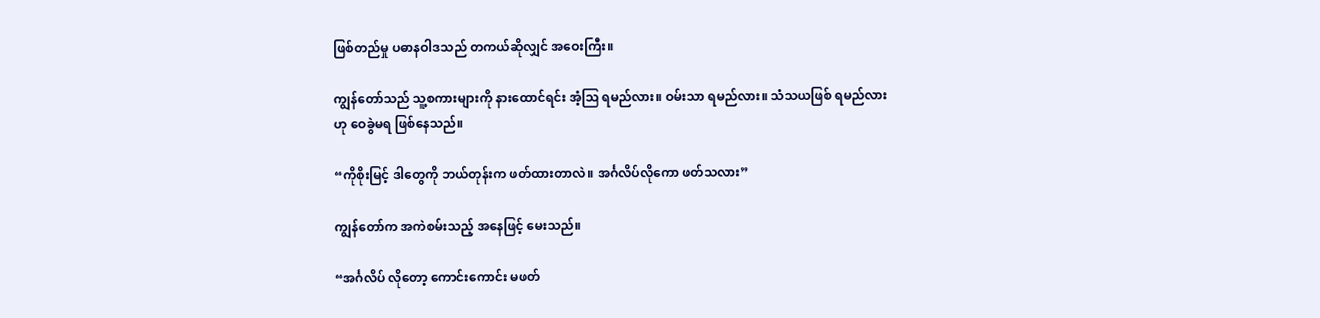ဖြစ်တည်မှု ပဓာနဝါဒသည် တကယ်ဆိုလျှင် အဝေးကြီး။

ကျွန်တော်သည် သူ့စကားများကို နားထောင်ရင်း အံ့ဩ ရမည်လား။ ဝမ်းသာ ရမည်လား။ သံသယဖြစ် ရမည်လားဟု ဝေခွဲမရ ဖြစ်နေသည်။

“ကိုစိုးမြင့် ဒါတွေကို ဘယ်တုန်းက ဖတ်ထားတာလဲ။ အင်္ဂလိပ်လိုကော ဖတ်သလား”

ကျွန်တော်က အကဲစမ်းသည့် အနေဖြင့် မေးသည်။

“အင်္ဂလိပ် လိုတော့ ကောင်းကောင်း မဖတ်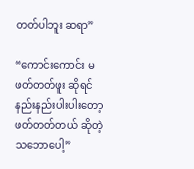တတ်ပါဘူး ဆရာ”

“ကောင်းကောင်း မဖတ်တတ်ဖူး ဆိုရင် နည်းနည်းပါးပါးတော့ ဖတ်တတ်တယ် ဆိုတဲ့ သဘောပေါ့”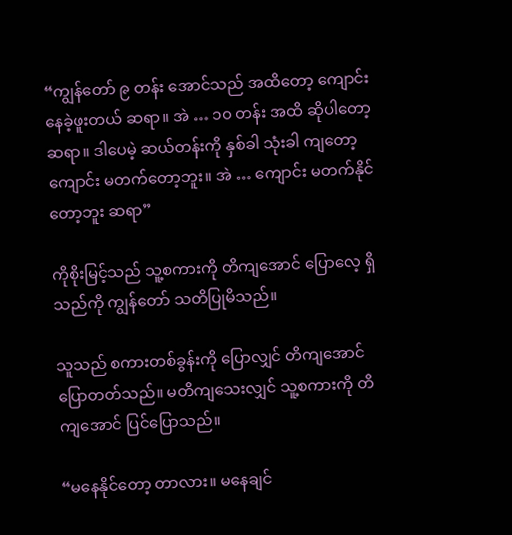“ကျွန်တော် ၉ တန်း အောင်သည် အထိတော့ ကျောင်း နေခဲ့ဖူးတယ် ဆရာ။ အဲ … ၁၀ တန်း အထိ ဆိုပါတော့ ဆရာ။ ဒါပေမဲ့ ဆယ်တန်းကို နှစ်ခါ သုံးခါ ကျတော့ ကျောင်း မတက်တော့ဘူး။ အဲ … ကျောင်း မတက်နိုင်တော့ဘူး ဆရာ”

ကိုစိုးမြင့်သည် သူ့စကားကို တိကျအောင် ပြောလေ့ ရှိသည်ကို ကျွန်တော် သတိပြုမိသည်။

သူသည် စကားတစ်ခွန်းကို ပြောလျှင် တိကျအောင် ပြောတတ်သည်။ မတိကျသေးလျှင် သူ့စကားကို တိကျအောင် ပြင်ပြောသည်။

“မနေနိုင်တော့ တာလား။ မနေချင်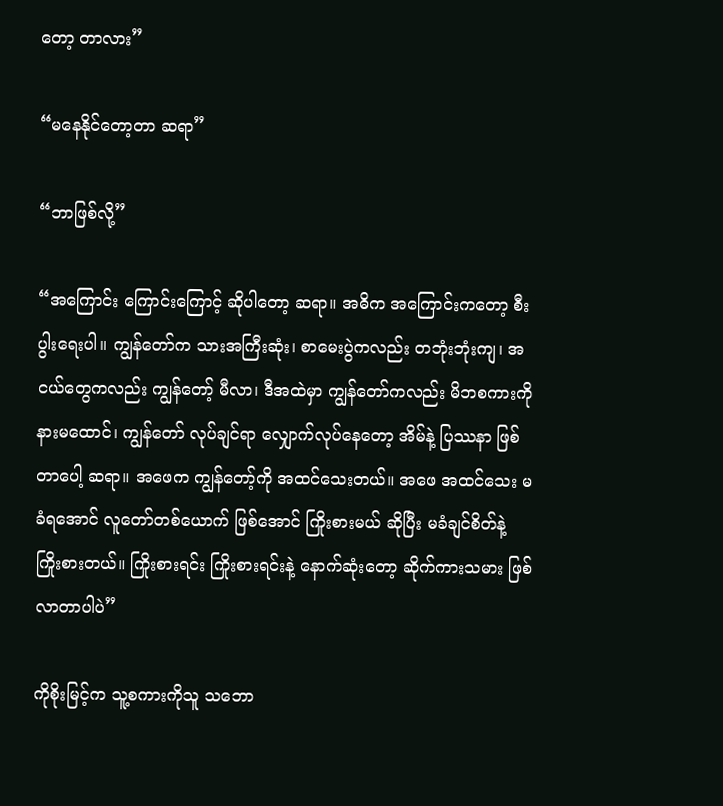တော့ တာလား”

“မနေနိုင်တော့တာ ဆရာ”

“ဘာဖြစ်လို့”

“အကြောင်း ကြောင်းကြောင့် ဆိုပါတော့ ဆရာ။ အဓိက အကြောင်းကတော့ စီးပွါးရေးပါ။ ကျွန်တော်က သားအကြီးဆုံး၊ စာမေးပွဲကလည်း တဘုံးဘုံးကျ၊ အငယ်တွေကလည်း ကျွန်တော့် မီလာ၊ ဒီအထဲမှာ ကျွန်တော်ကလည်း မိဘစကားကို နားမထောင်၊ ကျွန်တော် လုပ်ချင်ရာ လျှောက်လုပ်နေတော့ အိမ်နဲ့ ပြဿနာ ဖြစ်တာပေါ့ ဆရာ။ အဖေက ကျွန်တော့်ကို အထင်သေးတယ်။ အဖေ အထင်သေး မခံရအောင် လူတော်တစ်ယောက် ဖြစ်အောင် ကြိုးစားမယ် ဆိုပြီး မခံချင်စိတ်နဲ့ ကြိုးစားတယ်။ ကြိုးစားရင်း ကြိုးစားရင်းနဲ့ နောက်ဆုံးတော့ ဆိုက်ကားသမား ဖြစ်လာတာပါပဲ”

ကိုစိုးမြင့်က သူ့စကားကိုသူ သဘော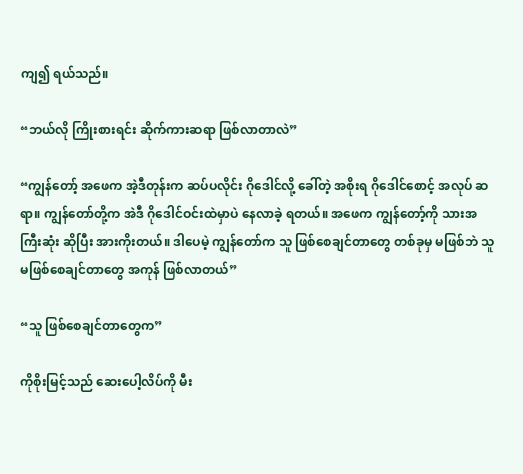ကျ၍ ရယ်သည်။

“ဘယ်လို ကြိုးစားရင်း ဆိုက်ကားဆရာ ဖြစ်လာတာလဲ”

“ကျွန်တော့် အဖေက အဲ့ဒီတုန်းက ဆပ်ပလိုင်း ဂိုဒေါင်လို့ ခေါ်တဲ့ အစိုးရ ဂိုဒေါင်စောင့် အလုပ် ဆရာ။ ကျွန်တော်တို့က အဲဒီ ဂိုဒေါင်ဝင်းထဲမှာပဲ နေလာခဲ့ ရတယ်။ အဖေက ကျွန်တော့်ကို သားအကြီးဆုံး ဆိုပြီး အားကိုးတယ်။ ဒါပေမဲ့ ကျွန်တော်က သူ ဖြစ်စေချင်တာတွေ တစ်ခုမှ မဖြစ်ဘဲ သူ မဖြစ်စေချင်တာတွေ အကုန် ဖြစ်လာတယ်”

“သူ ဖြစ်စေချင်တာတွေက”

ကိုစိုးမြင့်သည် ဆေးပေါ့လိပ်ကို မီး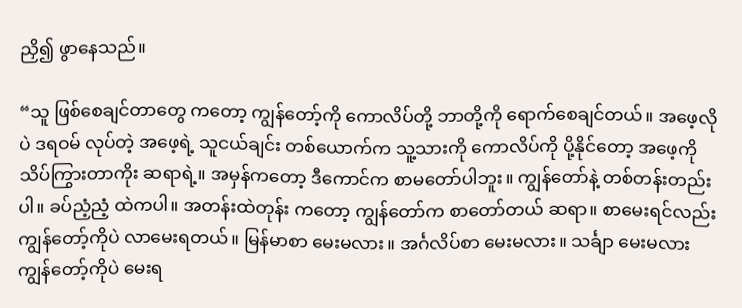ညှိ၍ ဖွာနေသည်။

“သူ ဖြစ်စေချင်တာတွေ ကတော့ ကျွန်တော့်ကို ကောလိပ်တို့ ဘာတို့ကို ရောက်စေချင်တယ်။ အဖေ့လိုပဲ ဒရဝမ် လုပ်တဲ့ အဖေ့ရဲ့ သူငယ်ချင်း တစ်ယောက်က သူ့သားကို ကောလိပ်ကို ပို့နိုင်တော့ အဖေ့ကို သိပ်ကြွားတာကိုး ဆရာရဲ့။ အမှန်ကတော့ ဒီကောင်က စာမတော်ပါဘူး။ ကျွန်တော်နဲ့ တစ်တန်းတည်းပါ။ ခပ်ညံ့ညံ့ ထဲကပါ။ အတန်းထဲတုန်း ကတော့ ကျွန်တော်က စာတော်တယ် ဆရာ။ စာမေးရင်လည်း ကျွန်တော့်ကိုပဲ လာမေးရတယ်။ မြန်မာစာ မေးမလား။ အင်္ဂလိပ်စာ မေးမလား။ သင်္ချာ မေးမလား ကျွန်တော့်ကိုပဲ မေးရ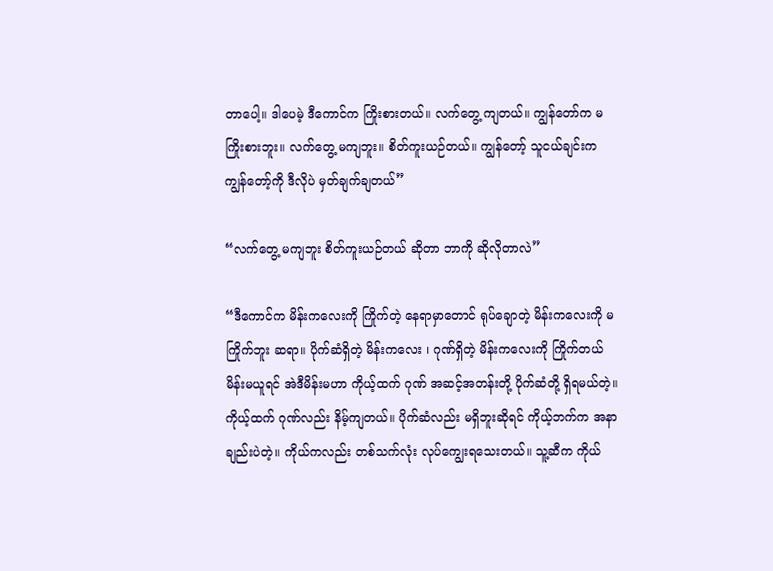တာပေါ့။ ဒါပေမဲ့ ဒီကောင်က ကြိုးစားတယ်။ လက်တွေ့ ကျတယ်။ ကျွန်တော်က မကြိုးစားဘူး။ လက်တွေ့ မကျဘူး။ စိတ်ကူးယဉ်တယ်။ ကျွန်တော့် သူငယ်ချင်းက ကျွန်တော့်ကို ဒီလိုပဲ မှတ်ချက်ချတယ်”

“လက်တွေ့ မကျဘူး စိတ်ကူးယဉ်တယ် ဆိုတာ ဘာကို ဆိုလိုတာလဲ”

“ဒီကောင်က မိန်းကလေးကို ကြိုက်တဲ့ နေရာမှာတောင် ရုပ်ချောတဲ့ မိန်းကလေးကို မကြိုက်ဘူး ဆရာ။ ပိုက်ဆံရှိတဲ့ မိန်းကလေး ၊ ဂုဏ်ရှိတဲ့ မိန်းကလေးကို ကြိုက်တယ် မိန်းမယူရင် အဲဒီမိန်းမဟာ ကိုယ့်ထက် ဂုဏ် အဆင့်အတန်းတို့ ပိုက်ဆံတို့ ရှိရမယ်တဲ့။ ကိုယ့်ထက် ဂုဏ်လည်း နိမ့်ကျတယ်။ ပိုက်ဆံလည်း မရှိဘူးဆိုရင် ကိုယ့်ဘက်က အနာချည်းပဲတဲ့။ ကိုယ်ကလည်း တစ်သက်လုံး လုပ်ကျွေးရသေးတယ်။ သူ့ဆီက ကိုယ်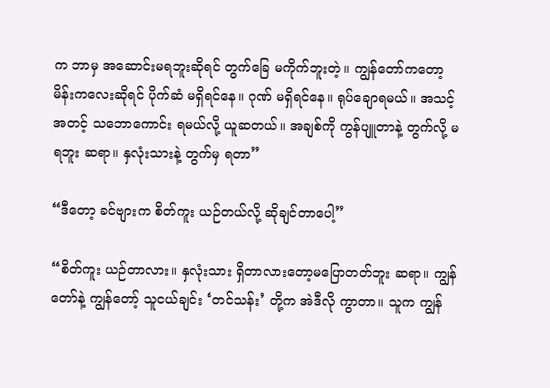က ဘာမှ အဆောင်းမရဘူးဆိုရင် တွက်ခြေ မကိုက်ဘူးတဲ့။ ကျွန်တော်ကတော့ မိန်းကလေးဆိုရင် ပိုက်ဆံ မရှိရင်နေ။ ဂုဏ် မရှိရင်နေ။ ရုပ်ချောရမယ်။ အသင့်အတင့် သဘောကောင်း ရမယ်လို့ ယူဆတယ်။ အချစ်ကို ကွန်ပျူတာနဲ့ တွက်လို့ မရဘူး ဆရာ။ နှလုံးသားနဲ့ တွက်မှ ရတာ”

“ဒီတော့ ခင်ဗျားက စိတ်ကူး ယဉ်တယ်လို့ ဆိုချင်တာပေါ့”

“စိတ်ကူး ယဉ်တာလား။ နှလုံးသား ရှိတာလားတော့မပြောတတ်ဘူး ဆရာ။ ကျွန်တော်နဲ့ ကျွန်တော့် သူငယ်ချင်း ‘တင်သန်း’ တို့က အဲဒီလို ကွာတာ။ သူက ကျွန်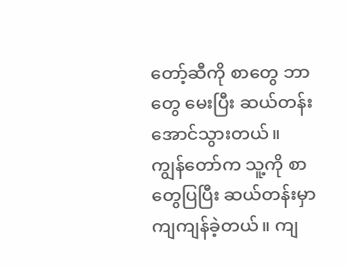တော့်ဆီကို စာတွေ ဘာတွေ မေးပြီး ဆယ်တန်း အောင်သွားတယ်။ ကျွန်တော်က သူ့ကို စာတွေပြပြီး ဆယ်တန်းမှာ ကျကျန်ခဲ့တယ်။ ကျ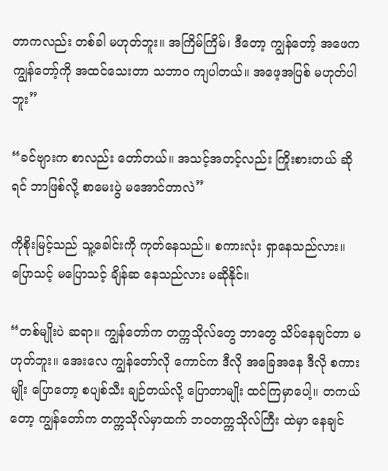တာကလည်း တစ်ခါ မဟုတ်ဘူး။ အကြိမ်ကြိမ်၊ ဒီတော့ ကျွန်တော့် အဖေက ကျွန်တော့်ကို အထင်သေးတာ သဘာဝ ကျပါတယ်။ အဖေ့အပြစ် မဟုတ်ပါဘူး”

“ခင်ဗျားက စာလည်း တော်တယ်။ အသင့်အတင့်လည်း ကြိုးစားတယ် ဆိုရင် ဘာဖြစ်လို့ စာမေးပွဲ မအောင်တာလဲ”

ကိုစိုးမြင့်သည် သူ့ခေါင်းကို ကုတ်နေသည်။ စကားလုံး ရှာနေသည်လား။ ပြောသင့် မပြောသင့် ချိန်ဆ နေသည်လား မဆိုနိုင်။

“တစ်မျိုးပဲ ဆရာ။ ကျွန်တော်က တက္ကသိုလ်တွေ ဘာတွေ သိပ်နေချင်တာ မဟုတ်ဘူး။ အေးလေ ကျွန်တော်လို ကောင်က ဒီလို အခြေအနေ ဒီလို စကားမျိုး ပြောတော့ စပျစ်သီး ချဉ်တယ်လို့ ပြောတာမျိုး ထင်ကြမှာပေါ့။ တကယ်တော့ ကျွန်တော်က တက္ကသိုလ်မှာထက် ဘဝတက္ကသိုလ်ကြီး ထဲမှာ နေချင်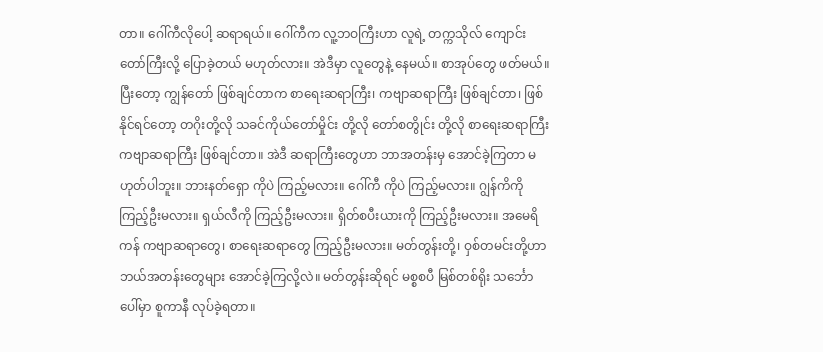တာ။ ဂေါ်ကီလိုပေါ့ ဆရာရယ်။ ဂေါ်ကီက လူ့ဘဝကြီးဟာ လူရဲ့ တက္ကသိုလ် ကျောင်းတော်ကြီးလို့ ပြောခဲ့တယ် မဟုတ်လား။ အဲဒီမှာ လူတွေနဲ့ နေမယ်။ စာအုပ်တွေ ဖတ်မယ်။ ပြီးတော့ ကျွန်တော် ဖြစ်ချင်တာက စာရေးဆရာကြီး၊ ကဗျာဆရာကြီး ဖြစ်ချင်တာ၊ ဖြစ်နိုင်ရင်တော့ တဂိုးတို့လို သခင်ကိုယ်တော်မှိုင်း တို့လို တော်စတွိုင်း တို့လို စာရေးဆရာကြီး ကဗျာဆရာကြီး ဖြစ်ချင်တာ။ အဲဒီ ဆရာကြီးတွေဟာ ဘာအတန်းမှ အောင်ခဲ့ကြတာ မဟုတ်ပါဘူး။ ဘားနတ်ရှော ကိုပဲ ကြည့်မလား။ ဂေါ်ကီ ကိုပဲ ကြည့်မလား။ ဂျွန်ကိကို ကြည့်ဦးမလား။ ရှယ်လီကို ကြည့်ဦးမလား။ ရှိတ်စပီးယားကို ကြည့်ဦးမလား။ အမေရိကန် ကဗျာဆရာတွေ၊ စာရေးဆရာတွေ ကြည့်ဦးမလား။ မတ်တွန်းတို့၊ ဝှစ်တမင်းတို့ဟာ ဘယ်အတန်းတွေများ အောင်ခဲ့ကြလို့လဲ။ မတ်တွန်းဆိုရင် မစ္စစပီ မြစ်တစ်ရိုး သင်္ဘောပေါ်မှာ စူကာနီ လုပ်ခဲ့ရတာ။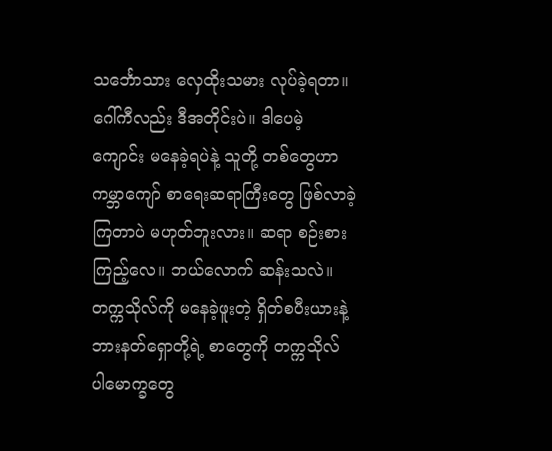သင်္ဘောသား လှေထိုးသမား လုပ်ခဲ့ရတာ။ ဂေါ်ကီလည်း ဒီအတိုင်းပဲ။ ဒါပေမဲ့ ကျောင်း မနေခဲ့ရပဲနဲ့ သူတို့ တစ်တွေဟာ ကမ္ဘာကျော် စာရေးဆရာကြီးတွေ ဖြစ်လာခဲ့ကြတာပဲ မဟုတ်ဘူးလား။ ဆရာ စဉ်းစားကြည့်လေ။ ဘယ်လောက် ဆန်းသလဲ။ တက္ကသိုလ်ကို မနေခဲ့ဖူးတဲ့ ရှိတ်စပီးယားနဲ့ ဘားနတ်ရှောတို့ရဲ့ စာတွေကို တက္ကသိုလ် ပါမောက္ခတွေ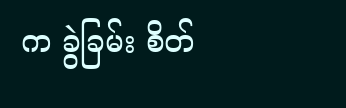က ခွဲခြမ်း စိတ်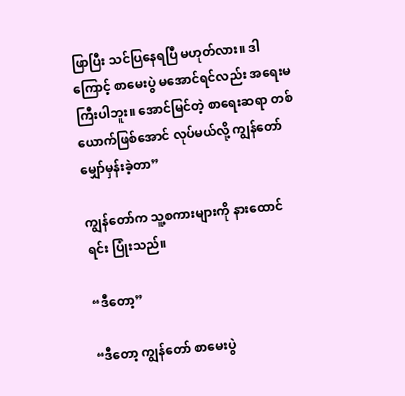ဖြာပြီး သင်ပြနေရပြီ မဟုတ်လား။ ဒါကြောင့် စာမေးပွဲ မအောင်ရင်လည်း အရေးမကြီးပါဘူး။ အောင်မြင်တဲ့ စာရေးဆရာ တစ်ယောက်ဖြစ်အောင် လုပ်မယ်လို့ ကျွန်တော် မျှော်မှန်းခဲ့တာ”

ကျွန်တော်က သူ့စကားများကို နားထောင်ရင်း ပြုံးသည်။

“ဒီတော့”

“ဒီတော့ ကျွန်တော် စာမေးပွဲ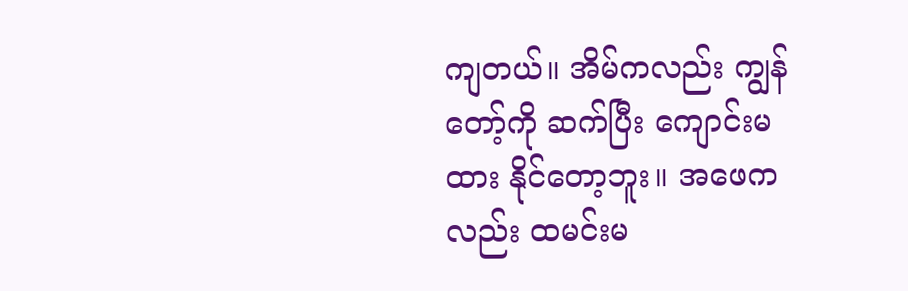ကျတယ်။ အိမ်ကလည်း ကျွန်တော့်ကို ဆက်ပြီး ကျောင်းမထား နိုင်တော့ဘူး။ အဖေကလည်း ထမင်းမ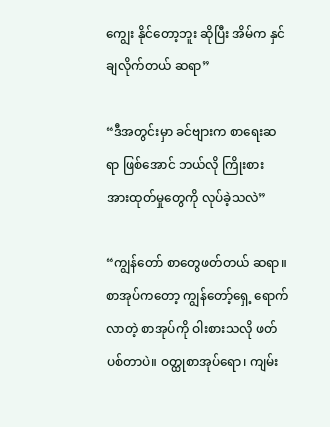ကျွေး နိုင်တော့ဘူး ဆိုပြီး အိမ်က နှင်ချလိုက်တယ် ဆရာ”

“ဒီအတွင်းမှာ ခင်ဗျားက စာရေးဆရာ ဖြစ်အောင် ဘယ်လို ကြိုးစား အားထုတ်မှုတွေကို လုပ်ခဲ့သလဲ”

“ကျွန်တော် စာတွေဖတ်တယ် ဆရာ။ စာအုပ်ကတော့ ကျွန်တော့်ရှေ့ ရောက်လာတဲ့ စာအုပ်ကို ဝါးစားသလို ဖတ်ပစ်တာပဲ။ ဝတ္ထုစာအုပ်ရော၊ ကျမ်း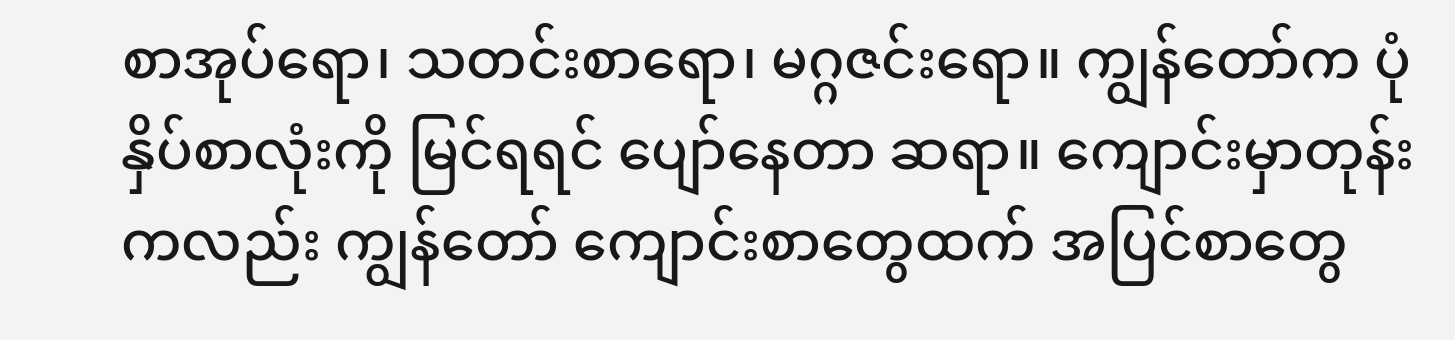စာအုပ်ရော၊ သတင်းစာရော၊ မဂ္ဂဇင်းရော။ ကျွန်တော်က ပုံနှိပ်စာလုံးကို မြင်ရရင် ပျော်နေတာ ဆရာ။ ကျောင်းမှာတုန်း ကလည်း ကျွန်တော် ကျောင်းစာတွေထက် အပြင်စာတွေ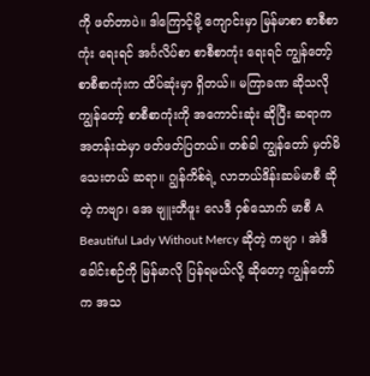ကို ဖတ်တာပဲ။ ဒါကြောင့်မို့ ကျောင်းမှာ မြန်မာစာ စာစီစာကုံး ရေးရင် အင်္ဂလိပ်စာ စာစီစာကုံး ရေးရင် ကျွန်တော့် စာစီစာကုံးက ထိပ်ဆုံးမှာ ရှိတယ်။ မကြာခဏ ဆိုသလို ကျွန်တော့် စာစီစာကုံးကို အကောင်းဆုံး ဆိုပြီး ဆရာက အတန်းထဲမှာ ဖတ်ဖတ်ပြတယ်။ တစ်ခါ ကျွန်တော် မှတ်မိသေးတယ် ဆရာ။ ဂျွန်ကိစ်ရဲ့ လာဘယ်ဒိန်းဆမ်မာစီ ဆိုတဲ့ ကဗျာ၊ အေ ဗျူးတီဖူး လေဒီ ဝှစ်သောက် မာစီ A Beautiful Lady Without Mercy ဆိုတဲ့ ကဗျာ ၊ အဲဒီခေါင်းစဉ်ကို မြန်မာလို ပြန်ရမယ်လို့ ဆိုတော့ ကျွန်တော်က အသ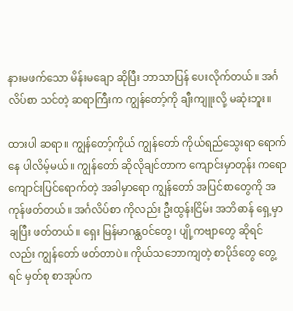နားမဖက်သော မိန်းမချော ဆိုပြီး ဘာသာပြန် ပေးလိုက်တယ်။ အင်္ဂလိပ်စာ သင်တဲ့ ဆရာကြီးက ကျွန်တော့်ကို ချီးကျူးလို့ မဆုံးဘူး။

ထားပါ ဆရာ။ ကျွန်တော့်ကိုယ် ကျွန်တော် ကိုယ်ရည်သွေးရာ ရောက်နေ ပါလိမ့်မယ်။ ကျွန်တော် ဆိုလိုချင်တာက ကျောင်းမှာတုန်း ကရော ကျောင်းပြင်ရောက်တဲ့ အခါမှာရော ကျွန်တော် အပြင်စာတွေကို အကုန်ဖတ်တယ်။ အင်္ဂလိပ်စာ ကိုလည်း ဦးထွန်းငြိမ်း အဘိဓာန် ရှေ့မှာချပြီး ဖတ်တယ်။ ရှေး မြန်မာဂန္ထဝင်တွေ၊ ပျို့ကဗျာတွေ ဆိုရင်လည်း ကျွန်တော် ဖတ်တာပဲ။ ကိုယ်သဘောကျတဲ့ စာပိုဒ်တွေ တွေ့ရင် မှတ်စု စာအုပ်က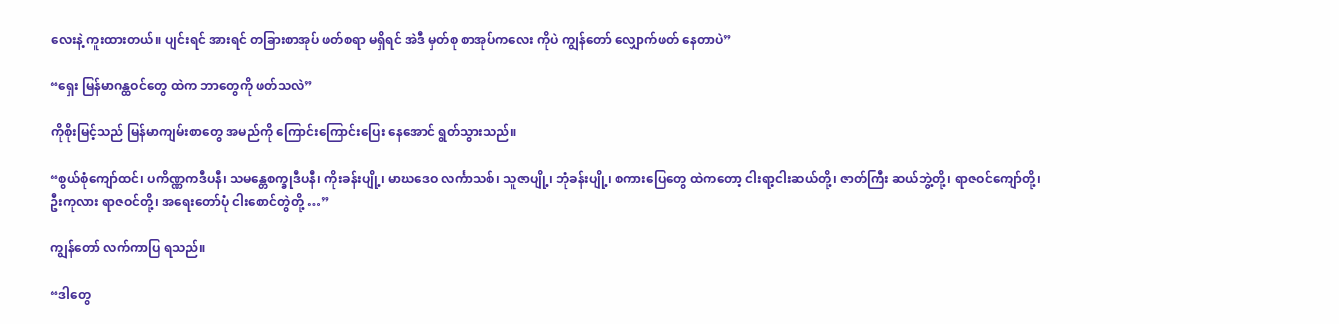လေးနဲ့ ကူးထားတယ်။ ပျင်းရင် အားရင် တခြားစာအုပ် ဖတ်စရာ မရှိရင် အဲဒီ မှတ်စု စာအုပ်ကလေး ကိုပဲ ကျွန်တော် လျှောက်ဖတ် နေတာပဲ”

“ရှေး မြန်မာဂန္ထဝင်တွေ ထဲက ဘာတွေကို ဖတ်သလဲ”

ကိုစိုးမြင့်သည် မြန်မာကျမ်းစာတွေ အမည်ကို ကြောင်းကြောင်းပြေး နေအောင် ရွတ်သွားသည်။

“စွယ်စုံကျော်ထင်၊ ပကိဏ္ဏကဒီပနီ၊ သမန္တေစက္ခုဒီပနီ၊ ကိုးခန်းပျို့၊ မာဃဒေဝ လင်္ကာသစ်၊ သူဇာပျို့၊ ဘုံခန်းပျို့၊ စကားပြေတွေ ထဲကတော့ ငါးရာ့ငါးဆယ်တို့၊ ဇာတ်ကြီး ဆယ်ဘွဲ့တို့၊ ရာဇဝင်ကျော်တို့၊ ဦးကုလား ရာဇဝင်တို့၊ အရေးတော်ပုံ ငါးစောင်တွဲတို့ …”

ကျွန်တော် လက်ကာပြ ရသည်။

“ဒါတွေ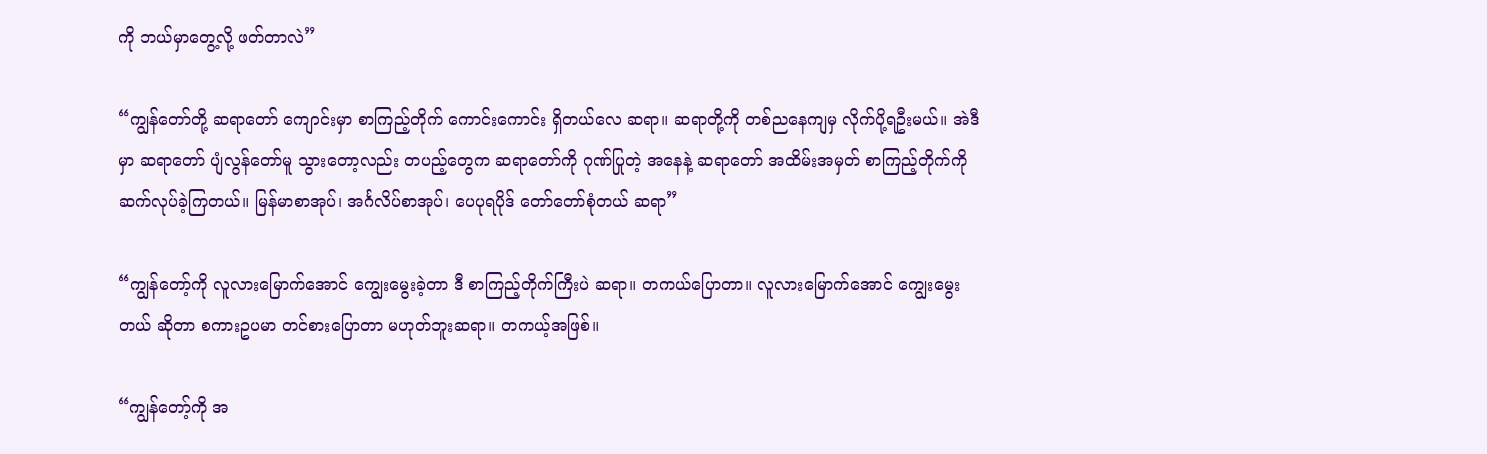ကို ဘယ်မှာတွေ့လို့ ဖတ်တာလဲ”

“ကျွန်တော်တို့ ဆရာတော် ကျောင်းမှာ စာကြည့်တိုက် ကောင်းကောင်း ရှိတယ်လေ ဆရာ။ ဆရာတို့ကို တစ်ညနေကျမှ လိုက်ပို့ရဦးမယ်။ အဲဒီမှာ ဆရာတော် ပျံလွန်တော်မူ သွားတော့လည်း တပည့်တွေက ဆရာတော်ကို ဂုဏ်ပြုတဲ့ အနေနဲ့ ဆရာတော် အထိမ်းအမှတ် စာကြည့်တိုက်ကို ဆက်လုပ်ခဲ့ကြတယ်။ မြန်မာစာအုပ်၊ အင်္ဂလိပ်စာအုပ်၊ ပေပုရပိုဒ် တော်တော်စုံတယ် ဆရာ”

“ကျွန်တော့်ကို လူလားမြောက်အောင် ကျွေးမွေးခဲ့တာ ဒီ စာကြည့်တိုက်ကြီးပဲ ဆရာ။ တကယ်ပြောတာ။ လူလားမြောက်အောင် ကျွေးမွေးတယ် ဆိုတာ စကားဥပမာ တင်စားပြောတာ မဟုတ်ဘူးဆရာ။ တကယ့်အဖြစ်။

“ကျွန်တော့်ကို အ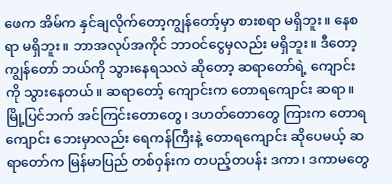ဖေက အိမ်က နှင်ချလိုက်တော့ကျွန်တော့်မှာ စားစရာ မရှိဘူး။ နေစရာ မရှိဘူး။ ဘာအလုပ်အကိုင် ဘာဝင်ငွေမှလည်း မရှိဘူး။ ဒီတော့ကျွန်တော် ဘယ်ကို သွားနေရသလဲ ဆိုတော့ ဆရာတော်ရဲ့ ကျောင်းကို သွားနေတယ်။ ဆရာတော့် ကျောင်းက တောရကျောင်း ဆရာ။ မြို့ပြင်ဘက် အင်ကြင်းတောတွေ၊ ဒဟတ်တောတွေ ကြားက တောရကျောင်း ဘေးမှာလည်း ရေကန်ကြီးနဲ့ တောရကျောင်း ဆိုပေမယ့် ဆရာတော်က မြန်မာပြည် တစ်ဝှန်းက တပည့်တပန်း ဒကာ၊ ဒကာမတွေ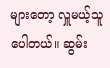များတော့ လှူမယ့်သူ ပေါတယ်။ ဆွမ်း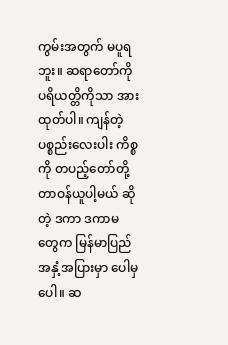ကွမ်းအတွက် မပူရဘူး။ ဆရာတော်ကို ပရိယတ္တိကိုသာ အားထုတ်ပါ။ ကျန်တဲ့ ပစ္စည်းလေးပါး ကိစ္စကို တပည့်တော်တို့ တာဝန်ယူပါ့မယ် ဆိုတဲ့ ဒကာ ဒကာမတွေက မြန်မာပြည် အနှံ့အပြားမှာ ပေါမှပေါ။ ဆ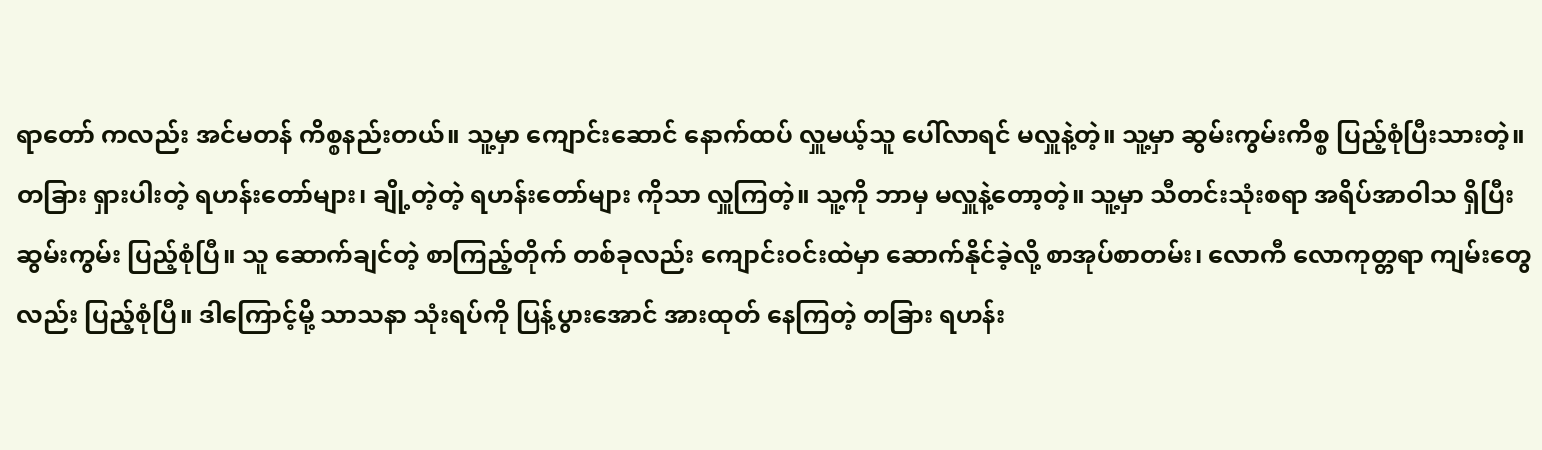ရာတော် ကလည်း အင်မတန် ကိစ္စနည်းတယ်။ သူ့မှာ ကျောင်းဆောင် နောက်ထပ် လှူမယ့်သူ ပေါ်လာရင် မလှူနဲ့တဲ့။ သူ့မှာ ဆွမ်းကွမ်းကိစ္စ ပြည့်စုံပြီးသားတဲ့။ တခြား ရှားပါးတဲ့ ရဟန်းတော်များ၊ ချို့တဲ့တဲ့ ရဟန်းတော်များ ကိုသာ လှူကြတဲ့။ သူ့ကို ဘာမှ မလှူနဲ့တော့တဲ့။ သူ့မှာ သီတင်းသုံးစရာ အရိပ်အာဝါသ ရှိပြီး ဆွမ်းကွမ်း ပြည့်စုံပြီ။ သူ ဆောက်ချင်တဲ့ စာကြည့်တိုက် တစ်ခုလည်း ကျောင်းဝင်းထဲမှာ ဆောက်နိုင်ခဲ့လို့ စာအုပ်စာတမ်း၊ လောကီ လောကုတ္တရာ ကျမ်းတွေလည်း ပြည့်စုံပြီ။ ဒါကြောင့်မို့ သာသနာ သုံးရပ်ကို ပြန့်ပွားအောင် အားထုတ် နေကြတဲ့ တခြား ရဟန်း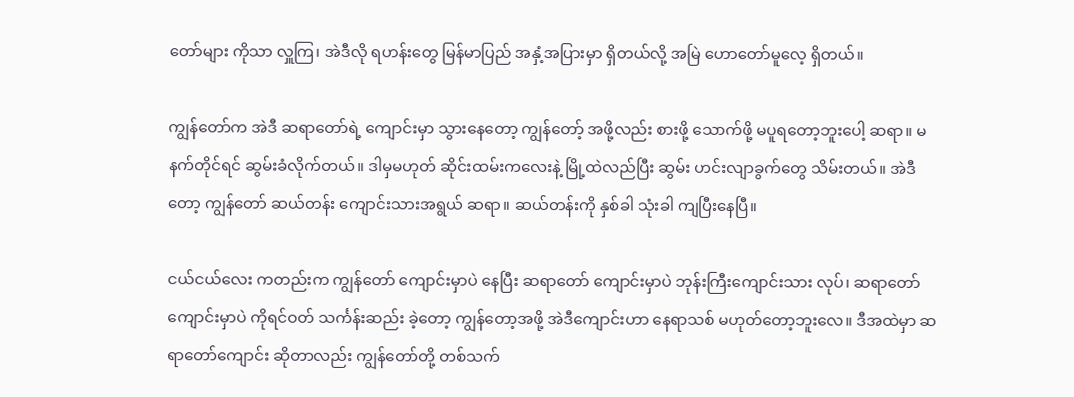တော်များ ကိုသာ လှူကြ၊ အဲဒီလို ရဟန်းတွေ မြန်မာပြည် အနှံ့အပြားမှာ ရှိတယ်လို့ အမြဲ ဟောတော်မူလေ့ ရှိတယ်။

ကျွန်တော်က အဲဒီ ဆရာတော်ရဲ့ ကျောင်းမှာ သွားနေတော့ ကျွန်တော့် အဖို့လည်း စားဖို့ သောက်ဖို့ မပူရတော့ဘူးပေါ့ ဆရာ။ မနက်တိုင်ရင် ဆွမ်းခံလိုက်တယ်။ ဒါမှမဟုတ် ဆိုင်းထမ်းကလေးနဲ့ မြို့ထဲလည်ပြီး ဆွမ်း ဟင်းလျာခွက်တွေ သိမ်းတယ်။ အဲဒီတော့ ကျွန်တော် ဆယ်တန်း ကျောင်းသားအရွယ် ဆရာ။ ဆယ်တန်းကို နှစ်ခါ သုံးခါ ကျပြီးနေပြီ။

ငယ်ငယ်လေး ကတည်းက ကျွန်တော် ကျောင်းမှာပဲ နေပြီး ဆရာတော် ကျောင်းမှာပဲ ဘုန်းကြီးကျောင်းသား လုပ်၊ ဆရာတော် ကျောင်းမှာပဲ ကိုရင်ဝတ် သင်္ကန်းဆည်း ခဲ့တော့ ကျွန်တော့အဖို့ အဲဒီကျောင်းဟာ နေရာသစ် မဟုတ်တော့ဘူးလေ။ ဒီအထဲမှာ ဆရာတော်ကျောင်း ဆိုတာလည်း ကျွန်တော်တို့ တစ်သက်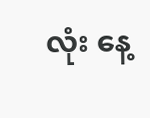လုံး နေ့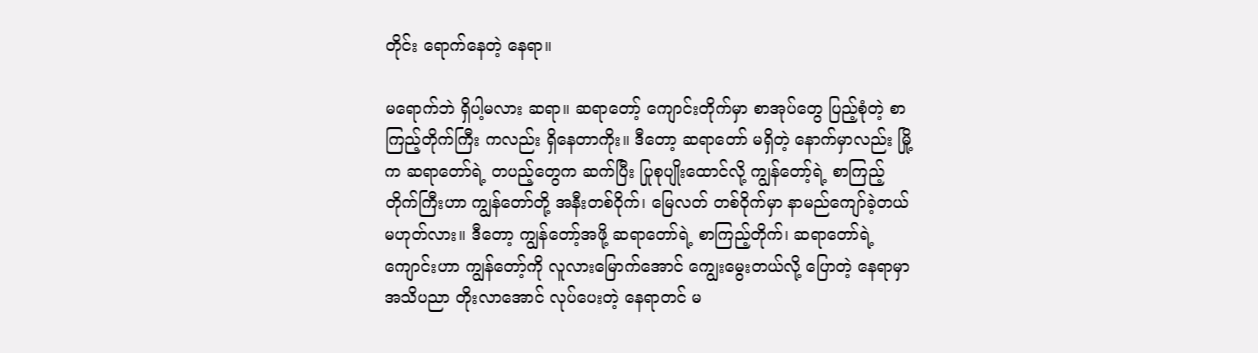တိုင်း ရောက်နေတဲ့ နေရာ။

မရောက်ဘဲ ရှိပါ့မလား ဆရာ။ ဆရာတော့် ကျောင်းတိုက်မှာ စာအုပ်တွေ ပြည့်စုံတဲ့ စာကြည့်တိုက်ကြီး ကလည်း ရှိနေတာကိုး။ ဒီတော့ ဆရာတော် မရှိတဲ့ နောက်မှာလည်း မြို့က ဆရာတော်ရဲ့ တပည့်တွေက ဆက်ပြီး ပြုစုပျိုးထောင်လို့ ကျွန်တော့်ရဲ့ စာကြည့်တိုက်ကြီးဟာ ကျွန်တော်တို့ အနီးတစ်ဝိုက်၊ မြေလတ် တစ်ဝိုက်မှာ နာမည်ကျော်ခဲ့တယ် မဟုတ်လား။ ဒီတော့ ကျွန်တော့်အဖို့ ဆရာတော်ရဲ့ စာကြည့်တိုက်၊ ဆရာတော်ရဲ့ ကျောင်းဟာ ကျွန်တော့်ကို လူလားမြောက်အောင် ကျွေးမွေးတယ်လို့ ပြောတဲ့ နေရာမှာ အသိပညာ တိုးလာအောင် လုပ်ပေးတဲ့ နေရာတင် မ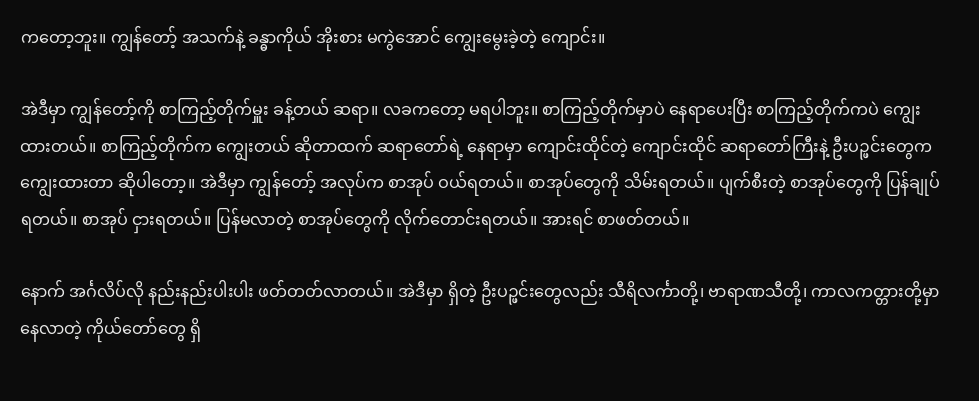ကတော့ဘူး။ ကျွန်တော့် အသက်နဲ့ ခန္ဓာကိုယ် အိုးစား မကွဲအောင် ကျွေးမွေးခဲ့တဲ့ ကျောင်း။

အဲဒီမှာ ကျွန်တော့်ကို စာကြည့်တိုက်မှူး ခန့်တယ် ဆရာ။ လခကတော့ မရပါဘူး။ စာကြည့်တိုက်မှာပဲ နေရာပေးပြီး စာကြည့်တိုက်ကပဲ ကျွေးထားတယ်။ စာကြည့်တိုက်က ကျွေးတယ် ဆိုတာထက် ဆရာတော်ရဲ့ နေရာမှာ ကျောင်းထိုင်တဲ့ ကျောင်းထိုင် ဆရာတော်ကြီးနဲ့ ဦးပဉ္ဖင်းတွေက ကျွေးထားတာ ဆိုပါတော့။ အဲဒီမှာ ကျွန်တော့် အလုပ်က စာအုပ် ဝယ်ရတယ်။ စာအုပ်တွေကို သိမ်းရတယ်။ ပျက်စီးတဲ့ စာအုပ်တွေကို ပြန်ချုပ်ရတယ်။ စာအုပ် ငှားရတယ်။ ပြန်မလာတဲ့ စာအုပ်တွေကို လိုက်တောင်းရတယ်။ အားရင် စာဖတ်တယ်။

နောက် အင်္ဂလိပ်လို နည်းနည်းပါးပါး ဖတ်တတ်လာတယ်။ အဲဒီမှာ ရှိတဲ့ ဦးပဉ္ဖင်းတွေလည်း သီရိလင်္ကာတို့၊ ဗာရာဏသီတို့၊ ကာလကတ္တားတို့မှာ နေလာတဲ့ ကိုယ်တော်တွေ ရှိ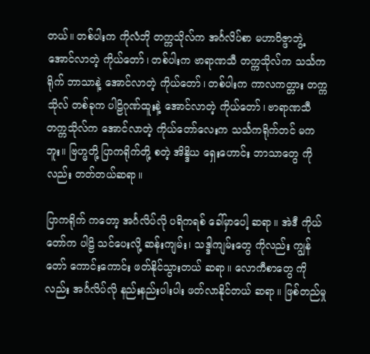တယ်။ တစ်ပါးက ကိုလံဘို တက္ကသိုလ်က အင်္ဂလိပ်စာ မဟာဝိဇ္ဖာဘွဲ့ အောင်လာတဲ့ ကိုယ်တော်၊ တစ်ပါးက ဗာရာဏသီ တက္ကသိုလ်က သင်္သကရိုက် ဘာသာနဲ့ အောင်လာတဲ့ ကိုယ်တော်၊ တစ်ပါးက ကာလကတ္တား တက္ကသိုလ် တစ်ခုက ပါဠိဂုဏ်ထူးနဲ့ အောင်လာတဲ့ ကိုယ်တော်၊ ဗာရာဏသီ တက္ကသိုလ်က အောင်လာတဲ့ ကိုယ်တော်လေးက သင်္သကရိုက်တင် မကဘူး။ ဗြဟ္မတို့ ပြာကရိုက်တို့ စတဲ့ အိန္ဒိယ ရှေးဟောင်း ဘာသာတွေ ကိုလည်း တတ်တယ်ဆရာ။

ပြာကရိုက် ကတော့ အင်္ဂလိပ်လို ပရိကရစ် ခေါ်မှာပေါ့ ဆရာ။ အဲဒီ ကိုယ်တော်က ပါဠိ သင်ပေးလို့ ဆန်းကျမ်း၊ သဒ္ဒါကျမ်းတွေ ကိုလည်း ကျွန်တော် ကောင်းကောင်း ဖတ်နိုင်သွားတယ် ဆရာ။ လောကီစာတွေ ကိုလည်း အင်္ဂလိပ်လို နည်းနည်းပါးပါး ဖတ်လာနိုင်တယ် ဆရာ။ ဖြစ်တည်မှု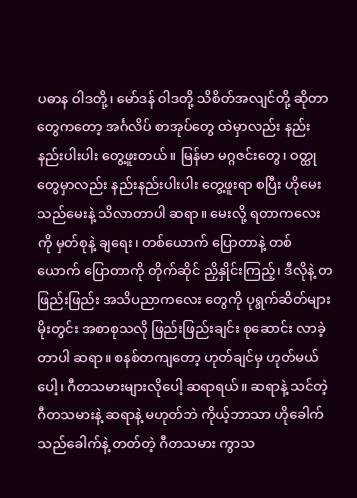ပဓာန ဝါဒတို့၊ မော်ဒန် ဝါဒတို့ သိစိတ်အလျင်တို့ ဆိုတာတွေကတော့ အင်္ဂလိပ် စာအုပ်တွေ ထဲမှာလည်း နည်းနည်းပါးပါး တွေ့ဖူးတယ်။ မြန်မာ မဂ္ဂဇင်းတွေ၊ ဝတ္ထုတွေမှာလည်း နည်းနည်းပါးပါး တွေ့ဖူးရာ စပြီး ဟိုမေး သည်မေးနဲ့ သိလာတာပါ ဆရာ။ မေးလို့ ရတာကလေးကို မှတ်စုနဲ့ ချရေး၊ တစ်ယောက် ပြောတာနဲ့ တစ်ယောက် ပြောတာကို တိုက်ဆိုင် ညှိနှိုင်းကြည့်၊ ဒီလိုနဲ့ တဖြည်းဖြည်း အသိပညာကလေး တွေကို ပုရွက်ဆိတ်များ မိုးတွင်း အစာစုသလို ဖြည်းဖြည်းချင်း စုဆောင်း လာခဲ့တာပါ ဆရာ။ စနစ်တကျတော့ ဟုတ်ချင်မှ ဟုတ်မယ်ပေါ့၊ ဂီတသမားများလိုပေါ့ ဆရာရယ်။ ဆရာနဲ့ သင်တဲ့ဂီတသမားနဲ့ ဆရာနဲ့ မဟုတ်ဘဲ ကိုယ့်ဘာသာ ဟိုခေါက် သည်ခေါက်နဲ့ တတ်တဲ့ ဂီတသမား ကွာသ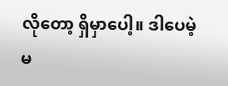လိုတော့ ရှိမှာပေါ့။ ဒါပေမဲ့ မ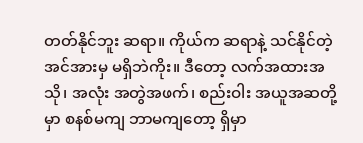တတ်နိုင်ဘူး ဆရာ။ ကိုယ်က ဆရာနဲ့ သင်နိုင်တဲ့ အင်အားမှ မရှိဘဲကိုး။ ဒီတော့ လက်အထားအသို၊ အလုံး အတွဲအဖက်၊ စည်းဝါး အယူအဆတို့မှာ စနစ်မကျ ဘာမကျတော့ ရှိမှာ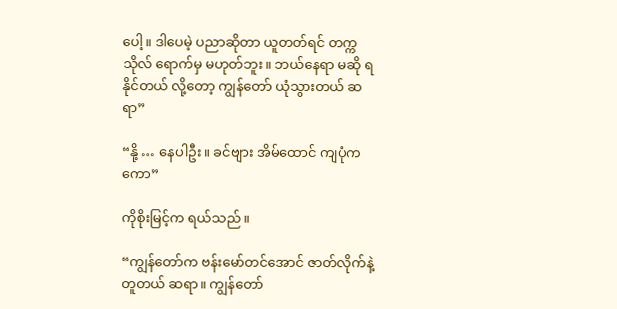ပေါ့။ ဒါပေမဲ့ ပညာဆိုတာ ယူတတ်ရင် တက္ကသိုလ် ရောက်မှ မဟုတ်ဘူး။ ဘယ်နေရာ မဆို ရနိုင်တယ် လို့တော့ ကျွန်တော် ယုံသွားတယ် ဆရာ”

“နို့ … နေပါဦး။ ခင်ဗျား အိမ်ထောင် ကျပုံကကော”

ကိုစိုးမြင့်က ရယ်သည်။

“ကျွန်တော်က ဗန်းမော်တင်အောင် ဇာတ်လိုက်နဲ့ တူတယ် ဆရာ။ ကျွန်တော်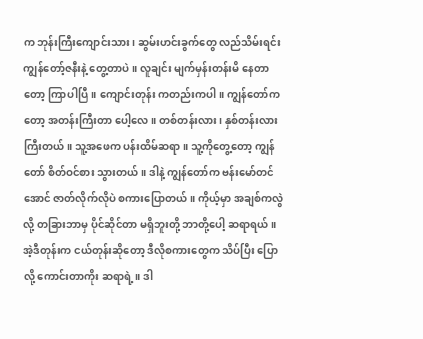က ဘုန်းကြီးကျောင်းသား၊ ဆွမ်းဟင်းခွက်တွေ လည်သိမ်းရင်း ကျွန်တော့်ဇနီးနဲ့ တွေ့တာပဲ။ လူချင်း မျက်မှန်းတန်းမိ နေတာတော့ ကြာပါပြီ။ ကျောင်းတုန်း ကတည်းကပါ။ ကျွန်တော်ကတော့ အတန်းကြီးတာ ပေါ့လေ။ တစ်တန်းလား၊ နှစ်တန်းလား ကြီးတယ်။ သူ့အဖေက ပန်းထိမ်ဆရာ။ သူ့ကိုတွေ့တော့ ကျွန်တော် စိတ်ဝင်စား သွားတယ်။ ဒါနဲ့ ကျွန်တော်က ဗန်းမော်တင်အောင် ဇာတ်လိုက်လိုပဲ စကားပြောတယ်။ ကိုယ့်မှာ အချစ်ကလွဲလို့ တခြားဘာမှ ပိုင်ဆိုင်တာ မရှိဘူးတို့ ဘာတို့ပေါ့ ဆရာရယ်။ အဲ့ဒီတုန်းက ငယ်တုန်းဆိုတော့ ဒီလိုစကားတွေက သိပ်ပြီး ပြောလို့ ကောင်းတာကိုး ဆရာရဲ့။ ဒါ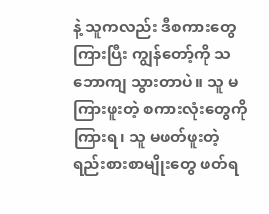နဲ့ သူကလည်း ဒီစကားတွေ ကြားပြီး ကျွန်တော့်ကို သဘောကျ သွားတာပဲ။ သူ မကြားဖူးတဲ့ စကားလုံးတွေကို ကြားရ၊ သူ မဖတ်ဖူးတဲ့ ရည်းစားစာမျိုးတွေ ဖတ်ရ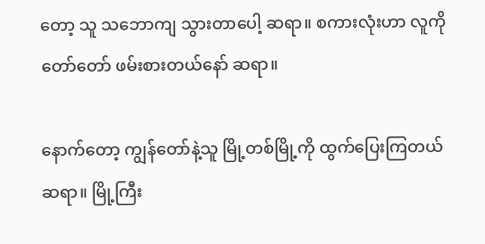တော့ သူ သဘောကျ သွားတာပေါ့ ဆရာ။ စကားလုံးဟာ လူကို တော်တော် ဖမ်းစားတယ်နော် ဆရာ။

နောက်တော့ ကျွန်တော်နဲ့သူ မြို့တစ်မြို့ကို ထွက်ပြေးကြတယ် ဆရာ။ မြို့ကြီး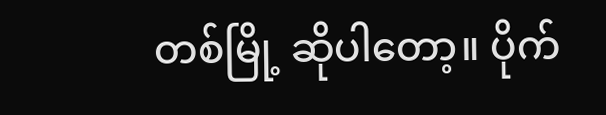တစ်မြို့ ဆိုပါတော့။ ပိုက်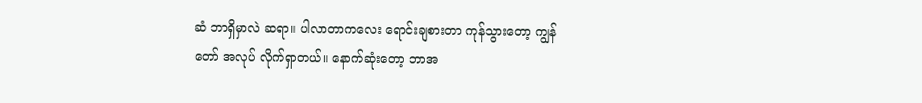ဆံ ဘာရှိမှာလဲ ဆရာ။ ပါလာတာကလေး ရောင်းချစားတာ ကုန်သွားတော့ ကျွန်တော် အလုပ် လိုက်ရှာတယ်။ နောက်ဆုံးတော့ ဘာအ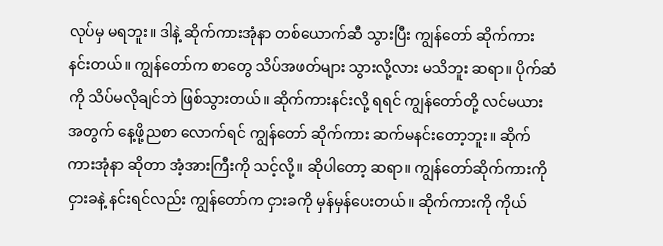လုပ်မှ မရဘူး။ ဒါနဲ့ ဆိုက်ကားအုံနာ တစ်ယောက်ဆီ သွားပြီး ကျွန်တော် ဆိုက်ကား နင်းတယ်။ ကျွန်တော်က စာတွေ သိပ်အဖတ်များ သွားလို့လား မသိဘူး ဆရာ။ ပိုက်ဆံကို သိပ်မလိုချင်ဘဲ ဖြစ်သွားတယ်။ ဆိုက်ကားနင်းလို့ ရရင် ကျွန်တော်တို့ လင်မယားအတွက် နေ့ဖို့ညစာ လောက်ရင် ကျွန်တော် ဆိုက်ကား ဆက်မနင်းတော့ဘူး။ ဆိုက်ကားအုံနာ ဆိုတာ အံ့အားကြီးကို သင့်လို့။ ဆိုပါတော့ ဆရာ။ ကျွန်တော်ဆိုက်ကားကို ငှားခနဲ့ နင်းရင်လည်း ကျွန်တော်က ငှားခကို မှန်မှန်ပေးတယ်။ ဆိုက်ကားကို ကိုယ်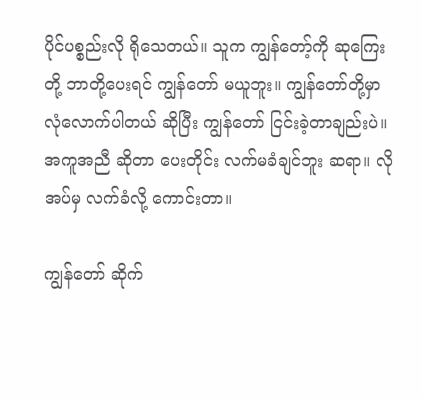ပိုင်ပစ္စည်းလို ရိုသေတယ်။ သူက ကျွန်တော့်ကို ဆုကြေးတို့ ဘာတို့ပေးရင် ကျွန်တော် မယူဘူး။ ကျွန်တော်တို့မှာ လုံလောက်ပါတယ် ဆိုပြီး ကျွန်တော် ငြင်းခဲ့တာချည်းပဲ။ အကူအညီ ဆိုတာ ပေးတိုင်း လက်မခံချင်ဘူး ဆရာ။ လိုအပ်မှ လက်ခံလို့ ကောင်းတာ။

ကျွန်တော် ဆိုက်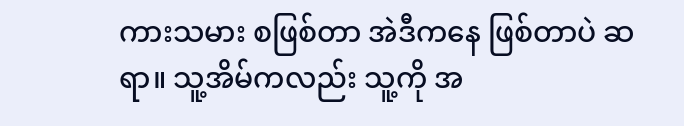ကားသမား စဖြစ်တာ အဲဒီကနေ ဖြစ်တာပဲ ဆရာ။ သူ့အိမ်ကလည်း သူ့ကို အ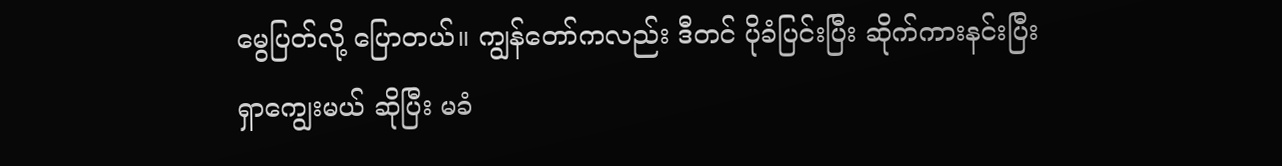မွေပြတ်လို့ ပြောတယ်။ ကျွန်တော်ကလည်း ဒီတင် ပိုခံပြင်းပြီး ဆိုက်ကားနင်းပြီး ရှာကျွေးမယ် ဆိုပြီး မခံ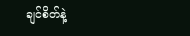ချင်စိတ်နဲ့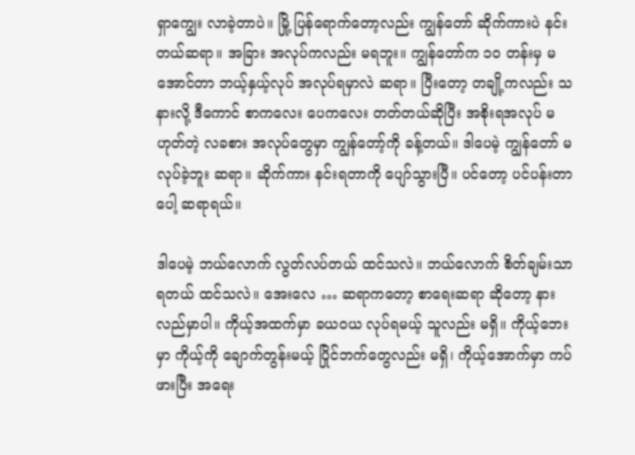ရှာကျွေး လာခဲ့တာပဲ။ မြို့ ပြန်ရောက်တော့လည်း ကျွန်တော် ဆိုက်ကားပဲ နင်းတယ်ဆရာ။ အခြား အလုပ်ကလည်း မရဘူး။ ကျွန်တော်က ၁၀ တန်းမှ မအောင်တာ ဘယ့်နှယ့်လုပ် အလုပ်ရမှာလဲ ဆရာ။ ပြီးတော့ တချို့ကလည်း သနားလို့ ဒီကောင် စာကလေး ပေကလေး တတ်တယ်ဆိုပြီး အစိုးရအလုပ် မဟုတ်တဲ့ လခစား အလုပ်တွေမှာ ကျွန်တော့်ကို ခန့်တယ်။ ဒါပေမဲ့ ကျွန်တော် မလုပ်ခဲ့ဘူး ဆရာ။ ဆိုက်ကား နင်းရတာကို ပျော်သွားပြီ။ ပင်တော့ ပင်ပန်းတာပေါ့ ဆရာရယ်။

ဒါပေမဲ့ ဘယ်လောက် လွတ်လပ်တယ် ထင်သလဲ။ ဘယ်လောက် စိတ်ချမ်းသာရတယ် ထင်သလဲ။ အေးလေ … ဆရာကတော့ စာရေးဆရာ ဆိုတော့ နားလည်မှာပါ။ ကိုယ့်အထက်မှာ ခယဝယ လုပ်ရမယ့် သူလည်း မရှိ။ ကိုယ့်ဘေးမှာ ကိုယ့်ကို ချောက်တွန်းမယ့် ပြိုင်ဘက်တွေလည်း မရှိ၊ ကိုယ့်အောက်မှာ ကပ်ဖားပြီး အရေး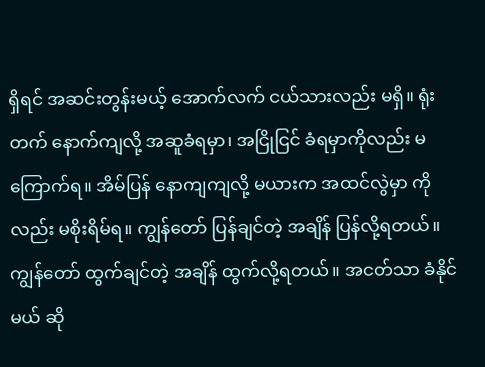ရှိရင် အဆင်းတွန်းမယ့် အောက်လက် ငယ်သားလည်း မရှိ။ ရုံးတက် နောက်ကျလို့ အဆူခံရမှာ၊ အငြိုငြင် ခံရမှာကိုလည်း မကြောက်ရ။ အိမ်ပြန် နောကျကျလို့ မယားက အထင်လွဲမှာ ကိုလည်း မစိုးရိမ်ရ။ ကျွန်တော် ပြန်ချင်တဲ့ အချိန် ပြန်လို့ရတယ်။ ကျွန်တော် ထွက်ချင်တဲ့ အချိန် ထွက်လို့ရတယ်။ အငတ်သာ ခံနိုင်မယ် ဆို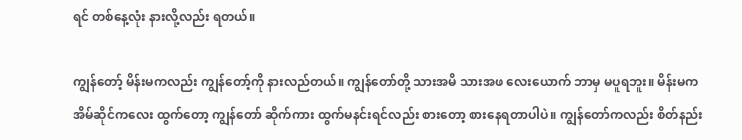ရင် တစ်နေ့လုံး နားလို့လည်း ရတယ်။

ကျွန်တော့် မိန်းမကလည်း ကျွန်တော့်ကို နားလည်တယ်။ ကျွန်တော်တို့ သားအမိ သားအဖ လေးယောက် ဘာမှ မပူရဘူး။ မိန်းမက အိမ်ဆိုင်ကလေး ထွက်တော့ ကျွန်တော် ဆိုက်ကား ထွက်မနင်းရင်လည်း စားတော့ စားနေရတာပါပဲ။ ကျွန်တော်ကလည်း စိတ်နည်း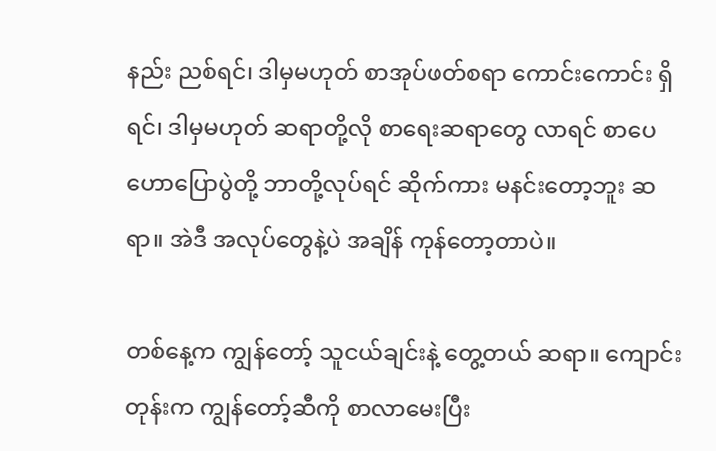နည်း ညစ်ရင်၊ ဒါမှမဟုတ် စာအုပ်ဖတ်စရာ ကောင်းကောင်း ရှိရင်၊ ဒါမှမဟုတ် ဆရာတို့လို စာရေးဆရာတွေ လာရင် စာပေ ဟောပြောပွဲတို့ ဘာတို့လုပ်ရင် ဆိုက်ကား မနင်းတော့ဘူး ဆရာ။ အဲဒီ အလုပ်တွေနဲ့ပဲ အချိန် ကုန်တော့တာပဲ။

တစ်နေ့က ကျွန်တော့် သူငယ်ချင်းနဲ့ တွေ့တယ် ဆရာ။ ကျောင်းတုန်းက ကျွန်တော့်ဆီကို စာလာမေးပြီး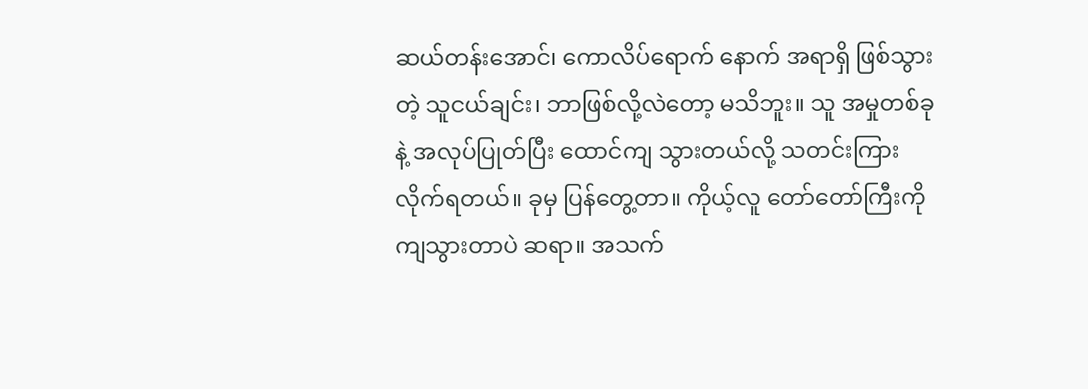ဆယ်တန်းအောင်၊ ကောလိပ်ရောက် နောက် အရာရှိ ဖြစ်သွားတဲ့ သူငယ်ချင်း၊ ဘာဖြစ်လို့လဲတော့ မသိဘူး။ သူ အမှုတစ်ခုနဲ့ အလုပ်ပြုတ်ပြီး ထောင်ကျ သွားတယ်လို့ သတင်းကြား လိုက်ရတယ်။ ခုမှ ပြန်တွေ့တာ။ ကိုယ့်လူ တော်တော်ကြီးကို ကျသွားတာပဲ ဆရာ။ အသက်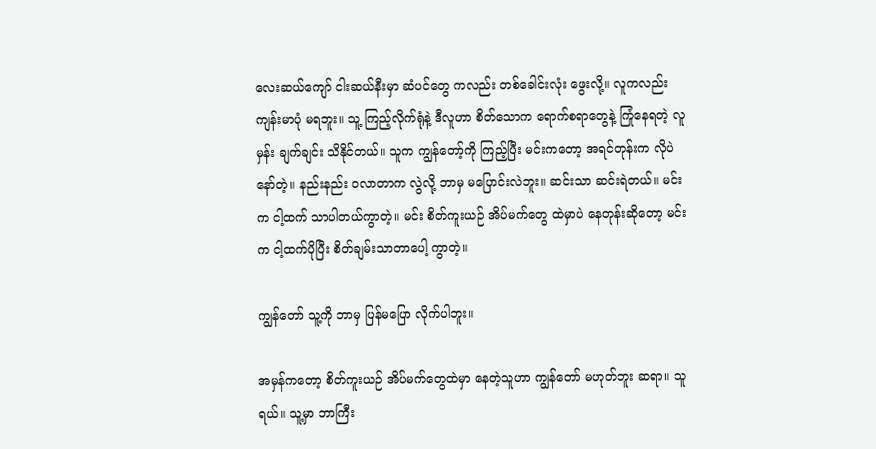လေးဆယ်ကျော် ငါးဆယ်နီးမှာ ဆံပင်တွေ ကလည်း တစ်ခေါင်းလုံး ဖွေးလို့။ လူကလည်း ကျန်းမာပုံ မရဘူး။ သူ့ ကြည့်လိုက်ရုံနဲ့ ဒီလူဟာ စိတ်သောက ရောက်စရာတွေနဲ့ ကြုံနေရတဲ့ လူမှန်း ချက်ချင်း သိနိုင်တယ်။ သူက ကျွန်တော့်ကို ကြည့်ပြီး မင်းကတော့ အရင်တုန်းက လိုပဲနော်တဲ့။ နည်းနည်း ဝလာတာက လွဲလို့ ဘာမှ မပြောင်းလဲဘူး။ ဆင်းသာ ဆင်းရဲတယ်။ မင်းက ငါ့ထက် သာပါတယ်ကွာတဲ့။ မင်း စိတ်ကူးယဉ် အိပ်မက်တွေ ထဲမှာပဲ နေတုန်းဆိုတော့ မင်းက ငါ့ထက်ပိုပြီး စိတ်ချမ်းသာတာပေါ့ ကွာတဲ့။

ကျွန်တော် သူ့ကို ဘာမှ ပြန်မပြော လိုက်ပါဘူး။

အမှန်ကတော့ စိတ်ကူးယဉ် အိပ်မက်တွေထဲမှာ နေတဲ့သူဟာ ကျွန်တော် မဟုတ်ဘူး ဆရာ။ သူရယ်။ သူ့မှာ ဘာကြီး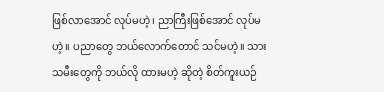ဖြစ်လာအောင် လုပ်မဟဲ့၊ ညာကြီးဖြစ်အောင် လုပ်မဟဲ့။ ပညာတွေ ဘယ်လောက်တောင် သင်မဟဲ့။ သားသမီးတွေကို ဘယ်လို ထားမဟဲ့ ဆိုတဲ့ စိတ်ကူးယဉ်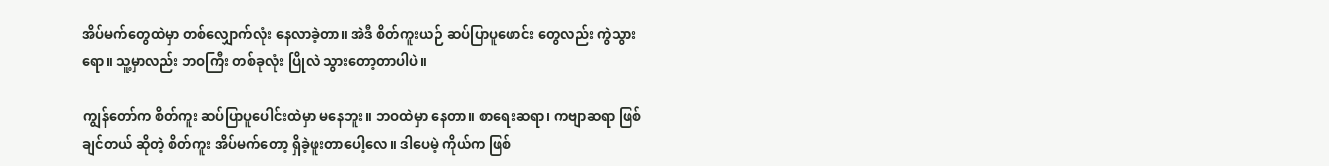အိပ်မက်တွေထဲမှာ တစ်လျှောက်လုံး နေလာခဲ့တာ။ အဲဒီ စိတ်ကူးယဉ် ဆပ်ပြာပူဖောင်း တွေလည်း ကွဲသွားရော။ သူ့မှာလည်း ဘဝကြီး တစ်ခုလုံး ပြိုလဲ သွားတော့တာပါပဲ။

ကျွန်တော်က စိတ်ကူး ဆပ်ပြာပူပေါင်းထဲမှာ မနေဘူး။ ဘဝထဲမှာ နေတာ။ စာရေးဆရာ၊ ကဗျာဆရာ ဖြစ်ချင်တယ် ဆိုတဲ့ စိတ်ကူး အိပ်မက်တော့ ရှိခဲ့ဖူးတာပေါ့လေ။ ဒါပေမဲ့ ကိုယ်က ဖြစ်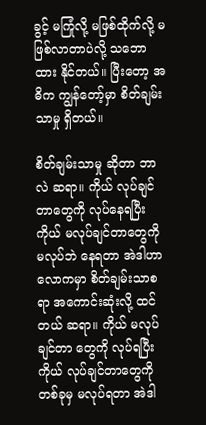ခွင့် မကြုံလို့ မဖြစ်ထိုက်လို့ မဖြစ်လာတာပဲလို့ သဘောထား နိုင်တယ်။ ပြီးတော့ အဓိက ကျွန်တော့်မှာ စိတ်ချမ်းသာမှု ရှိတယ်။

စိတ်ချမ်းသာမှု ဆိုတာ ဘာလဲ ဆရာ။ ကိုယ် လုပ်ချင်တာတွေကို လုပ်နေရပြီး ကိုယ် မလုပ်ချင်တာတွေကို မလုပ်ဘဲ နေရတာ အဲဒါဟာ လောကမှာ စိတ်ချမ်းသာစရာ အကောင်းဆုံးလို့ ထင်တယ် ဆရာ။ ကိုယ် မလုပ်ချင်တာ တွေကို လုပ်ရပြီး ကိုယ် လုပ်ချင်တာတွေကို တစ်ခုမှ မလုပ်ရတာ အဲဒါ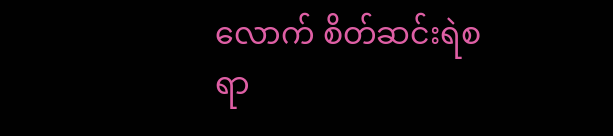လောက် စိတ်ဆင်းရဲစရာ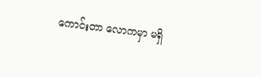ကောင်းတာ လောကမှာ မရှိ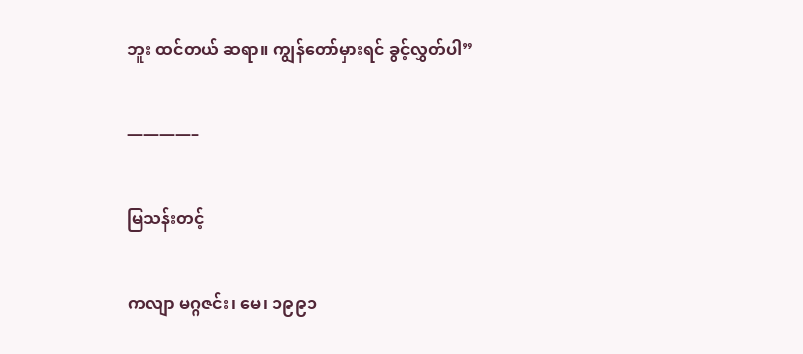ဘူး ထင်တယ် ဆရာ။ ကျွန်တော်မှားရင် ခွင့်လွှတ်ပါ”

————–

မြသန်းတင့်

ကလျာ မဂ္ဂဇင်း၊ မေ၊ ၁၉၉၁